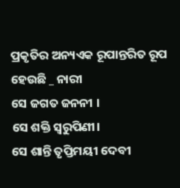ପ୍ରକୃତିର ଅନ୍ୟଏକ ରୂପାନ୍ତରିତ ରୂପ ହେଉଛି _ ନାରୀ
ସେ ଜଗତ ଜନନୀ ।
ସେ ଶକ୍ତି ସ୍ୱରୁପିଣୀ।
ସେ ଶାନ୍ତି ତୃପ୍ତିମୟୀ ଦେବୀ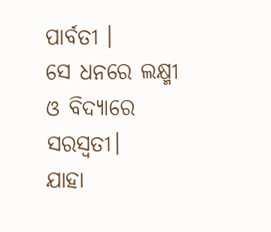ପାର୍ବତୀ ।
ସେ ଧନରେ ଲକ୍ଷ୍ମୀ ଓ ବିଦ୍ୟାରେ ସରସ୍ଵତୀ।
ଯାହା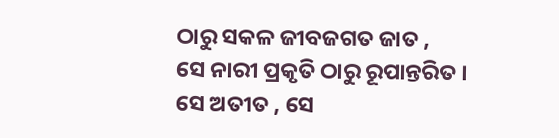ଠାରୁ ସକଳ ଜୀବଜଗତ ଜାତ ,
ସେ ନାରୀ ପ୍ରକୃତି ଠାରୁ ରୂପାନ୍ତରିତ ।
ସେ ଅତୀତ , ସେ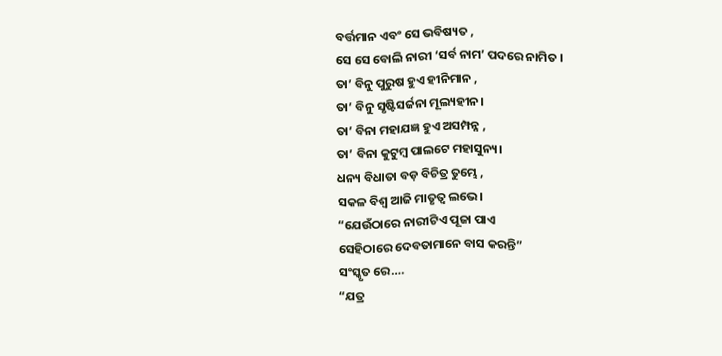ବର୍ତ୍ତମାନ ଏବଂ ସେ ଭବିଷ୍ୟତ ,
ସେ ସେ ବୋଲି ନାରୀ ‘ସର୍ବ ନାମ’ ପଦରେ ନାମିତ ।
ତା’ ବିନୁ ପୁରୁଷ ହୁଏ ହୀନିମାନ ,
ତା’ ବିନୁ ସୃଷ୍ଟିସର୍ଜନା ମୂଲ୍ୟହୀନ।
ତା’ ବିନା ମହାଯଜ୍ଞ ହୁଏ ଅସମ୍ପନ୍ନ ,
ତା’ ବିନା କୁଟୁମ୍ବ ପାଲଟେ ମହାସୁନ୍ୟ।
ଧନ୍ୟ ବିଧାତା ବଡ଼ ବିଚିତ୍ର ତୁମ୍ଭେ ,
ସକଳ ବିଶ୍ଵ ଆଜି ମାତୃତ୍ଵ ଲଭେ।
“ଯେଉଁଠାରେ ନାରୀଟିଏ ପୂଜା ପାଏ
ସେହିଠାରେ ଦେବତାମାନେ ବାସ କରନ୍ତି”
ସଂସ୍କୃତ ରେ….
“ଯତ୍ର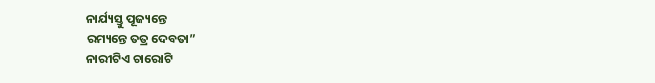ନାର୍ଯ୍ୟସ୍ତୁ ପୂଜ୍ୟନ୍ତେ
ରମ୍ୟନ୍ତେ ତତ୍ର ଦେବତା”
ନାରୀଟିଏ ଚାରୋଟି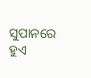ସୁପାନରେ ହୁଏ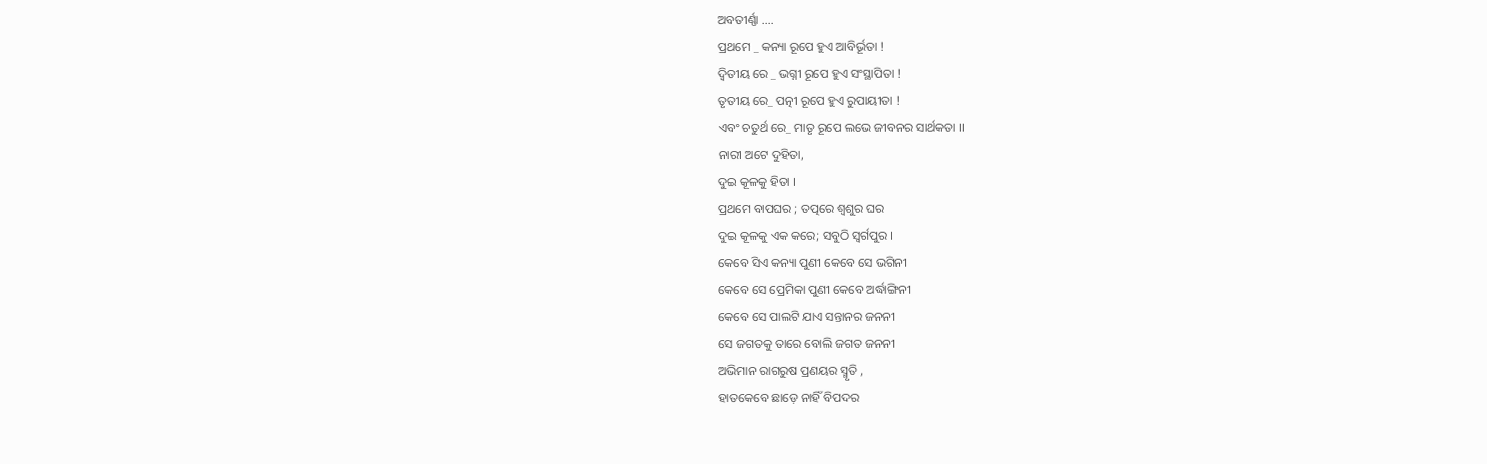ଅବତୀର୍ଣ୍ଣା ….
ପ୍ରଥମେ _ କନ୍ୟା ରୂପେ ହୁଏ ଆବିର୍ଭୂତା !
ଦ୍ଵିତୀୟ ରେ _ ଭଗ୍ନୀ ରୂପେ ହୁଏ ସଂସ୍ଥାପିତା !
ତୃତୀୟ ରେ_ ପତ୍ନୀ ରୂପେ ହୁଏ ରୁପାୟୀତା !
ଏବଂ ଚତୁର୍ଥ ରେ_ ମାତୃ ରୂପେ ଲଭେ ଜୀବନର ସାର୍ଥକତା ।।
ନାରୀ ଅଟେ ଦୁହିତା,
ଦୁଇ କୂଳକୁ ହିତା ।
ପ୍ରଥମେ ବାପଘର ; ତତ୍ପରେ ଶ୍ଵଶୁର ଘର
ଦୁଇ କୂଳକୁ ଏକ କରେ; ସବୁଠି ସ୍ୱର୍ଗପୁର ।
କେବେ ସିଏ କନ୍ୟା ପୁଣୀ କେବେ ସେ ଭଗିନୀ
କେବେ ସେ ପ୍ରେମିକା ପୁଣୀ କେବେ ଅର୍ଦ୍ଧାଙ୍ଗିନୀ
କେବେ ସେ ପାଲଟି ଯାଏ ସନ୍ତାନର ଜନନୀ
ସେ ଜଗତକୁ ତାରେ ବୋଲି ଜଗତ ଜନନୀ
ଅଭିମାନ ରାଗରୁଷ ପ୍ରଣୟର ସ୍ମୃତି ,
ହାତକେବେ ଛାଡ଼େ ନାହିଁ ବିପଦର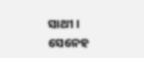ସାଥୀ ।
ସେନେହ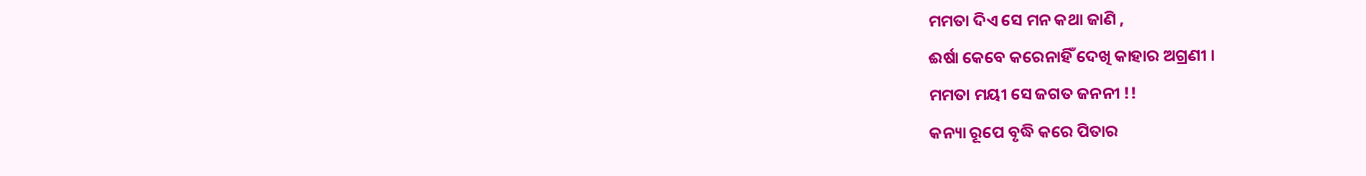ମମତା ଦିଏ ସେ ମନ କଥା ଜାଣି ,
ଈର୍ଷା କେବେ କରେନାହିଁ ଦେଖି କାହାର ଅଗ୍ରଣୀ ।
ମମତା ମୟୀ ସେ ଜଗତ ଜନନୀ !!
କନ୍ୟା ରୂପେ ବୃଦ୍ଧି କରେ ପିତାର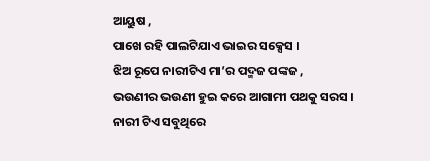ଆୟୁଷ ,
ପାଖେ ରହି ପାଲଟିଯାଏ ଭାଇର ସକ୍ସେସ ।
ଝିଅ ରୂପେ ନାରୀଟିଏ ମା’ର ପଦ୍ମଜ ପଙ୍କଜ ,
ଭଉଣୀର ଭଉଣୀ ହୁଇ କରେ ଆଗାମୀ ପଥକୁ ସରସ ।
ନାରୀ ଟିଏ ସବୁଥିରେ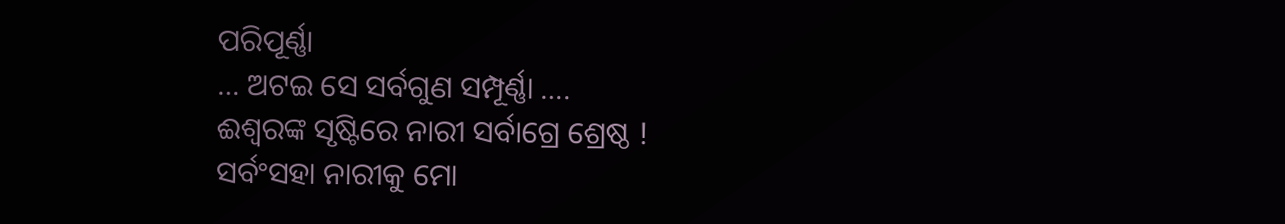ପରିପୂର୍ଣ୍ଣା
… ଅଟଇ ସେ ସର୍ବଗୁଣ ସମ୍ପୂର୍ଣ୍ଣା ….
ଈଶ୍ୱରଙ୍କ ସୃଷ୍ଟିରେ ନାରୀ ସର୍ବାଗ୍ରେ ଶ୍ରେଷ୍ଠ !
ସର୍ବଂସହା ନାରୀକୁ ମୋ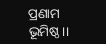ପ୍ରଣାମ ଭୂମିଷ୍ଠ।।